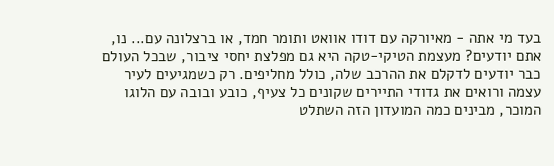בעד מי אתה - מאיורקה עם דודו אוואט ותומר חמד, או ברצלונה עם... נו, אתם יודעים? מעצמת הטיקי-טקה היא גם מפלצת יחסי ציבור, שבכל העולם כבר יודעים לדקלם את ההרכב שלה, כולל מחליפים. רק כשמגיעים לעיר עצמה ורואים את גדודי התיירים שקונים כל צעיף, כובע ובובה עם הלוגו המוכר, מבינים כמה המועדון הזה השתלט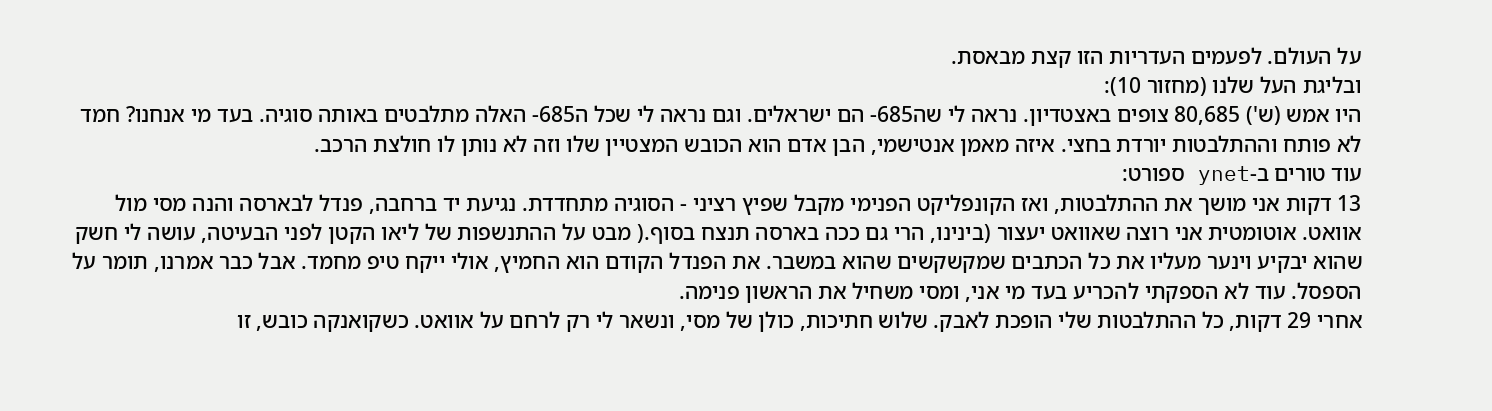על העולם. לפעמים העדריות הזו קצת מבאסת.
ובליגת העל שלנו (מחזור 10):
היו אמש (ש') 80,685 צופים באצטדיון. נראה לי שה685- הם ישראלים. וגם נראה לי שכל ה685- האלה מתלבטים באותה סוגיה. בעד מי אנחנו? חמד לא פותח וההתלבטות יורדת בחצי. איזה מאמן אנטישמי, הבן אדם הוא הכובש המצטיין שלו וזה לא נותן לו חולצת הרכב.
עוד טורים ב-ynet ספורט:
13 דקות אני מושך את ההתלבטות, ואז הקונפליקט הפנימי מקבל שפיץ רציני - הסוגיה מתחדדת. נגיעת יד ברחבה, פנדל לבארסה והנה מסי מול אוואט. אוטומטית אני רוצה שאוואט יעצור (בינינו, הרי גם ככה בארסה תנצח בסוף.( מבט על ההתנשפות של ליאו הקטן לפני הבעיטה, עושה לי חשק שהוא יבקיע וינער מעליו את כל הכתבים שמקשקשים שהוא במשבר. את הפנדל הקודם הוא החמיץ, אולי ייקח טיפ מחמד. אבל כבר אמרנו, תומר על הספסל. עוד לא הספקתי להכריע בעד מי אני, ומסי משחיל את הראשון פנימה.
אחרי 29 דקות, כל ההתלבטות שלי הופכת לאבק. שלוש חתיכות, כולן של מסי, ונשאר לי רק לרחם על אוואט. כשקואנקה כובש, זו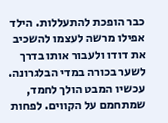כבר הופכת להתעללות. הילד
אפילו מרשה לעצמו להשכיב את דודו ולעבור אותו בדרך לשער בכורה במדי הבלגרונה. עכשיו המבט הולך לחמד, שמתחמם על הקווים. לפחות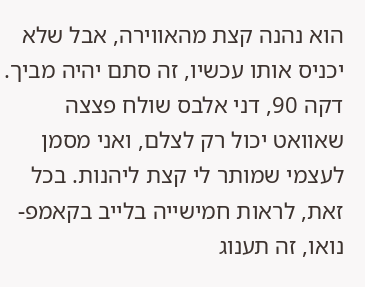הוא נהנה קצת מהאווירה, אבל שלא יכניס אותו עכשיו, זה סתם יהיה מביך.
דקה 90, דני אלבס שולח פצצה שאוואט יכול רק לצלם, ואני מסמן לעצמי שמותר לי קצת ליהנות. בכל זאת, לראות חמישייה בלייב בקאמפ-נואו, זה תענוג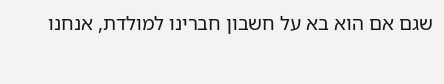שגם אם הוא בא על חשבון חברינו למולדת, אנחנו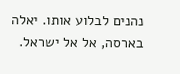נהנים לבלוע אותו. יאלה בארסה, אל אל ישראל.